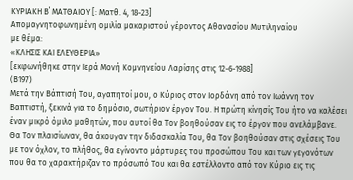ΚΥΡΙΑΚΗ Β΄ ΜΑΤΘΑΙΟΥ [: Ματθ. 4, 18-23]
Απομαγνητοφωνημένη ομιλία μακαριστού γέροντος Αθανασίου Μυτιληναίου
με θέμα:
«ΚΛΗΣΙΣ ΚΑΙ ΕΛΕΥΘΕΡΙΑ»
[εκφωνήθηκε στην Ιερά Μονή Κομνηνείου Λαρίσης στις 12-6-1988]
(Β197)
Μετά την Βάπτισή Του, αγαπητοί μου, ο Κύριος στον Ιορδάνη από τον Ιωάννη τον Βαπτιστή, ξεκινά για το δημόσιο, σωτήριον έργον Του. Η πρώτη κίνησίς Του ήτο να καλέσει έναν μικρό όμιλο μαθητών, που αυτοί θα Τον βοηθούσαν εις το έργον που ανελάμβανε. Θα Τον πλαισίωναν, θα άκουγαν την διδασκαλία Του, θα Τον βοηθούσαν στις σχέσεις Του με τον όχλον, το πλήθος, θα εγίνοντο μάρτυρες του προσώπου Του και των γεγονότων που θα το χαρακτήριζαν το πρόσωπό Του και θα εστέλλοντο από τον Κύριο εις τις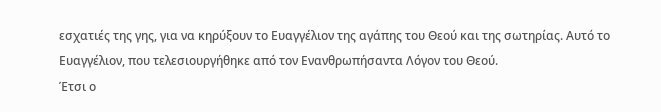εσχατιές της γης, για να κηρύξουν το Ευαγγέλιον της αγάπης του Θεού και της σωτηρίας. Αυτό το Ευαγγέλιον, που τελεσιουργήθηκε από τον Ενανθρωπήσαντα Λόγον του Θεού.
Έτσι ο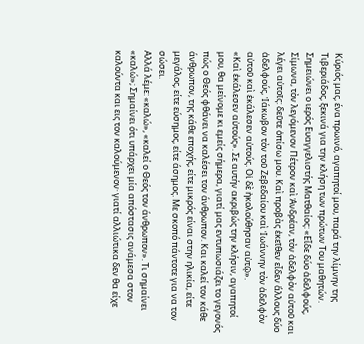Κύριός μας, ένα πρωινό, αγαπητοί μου, παρά την λίμνην της Τιβεριάδος, ξεκινά για την κλήση των πρώτων Του μαθητών. Σημειώνει ο ιερός Ευαγγελιστής Ματθαίος: «Εἶδε δύο ἀδελφούς, Σίμωνα, τὸν λεγόμενον Πέτρον καὶ Ἀνδρέαν, τὸν ἀδελφὸν αὐτοῦ και λέγει αὐτοῖς: δεῦτε ὀπίσω μου. Καὶ προβὰς ἐκεῖθεν εἶδεν ἄλλους δύο ἀδελφούς, Ἰάκωβον τὸν τοῦ Ζεβεδαίου καὶ Ἰωάννην τὸν ἀδελφὸν αὐτοῦ καὶ ἐκάλεσεν αὐτούς. Οἱ δὲ ἠκολούθησαν αὐτῷ».
«Καὶ ἐκάλεσεν αὐτούς». Σε αυτήν ακριβώς την κλήσιν, αγαπητοί μου, θα μείνομε κι εμείς σήμερα, γιατί μας εντυπωσιάζει το γεγονός πώς ο Θεός φθάνει να καλέσει τον άνθρωπον. Και καλεί τον κάθε άνθρωπον, της κάθε εποχής, είτε μικρός είναι στην ηλικία, είτε μεγάλος, είτε εύσημος, είτε άσημος. Με σκοπό πάντοτε για να τον σώσει.
Αλλά λέμε: «καλώ», «καλεί ο Θεός τον άνθρωπον». Τι σημαίνει «καλώ»; Σημαίνει ότι υπάρχει μία απόστασις ανάμεσα στον καλούντα και εις τον καλούμενον· γιατί αλλιώτικα δεν θα είχε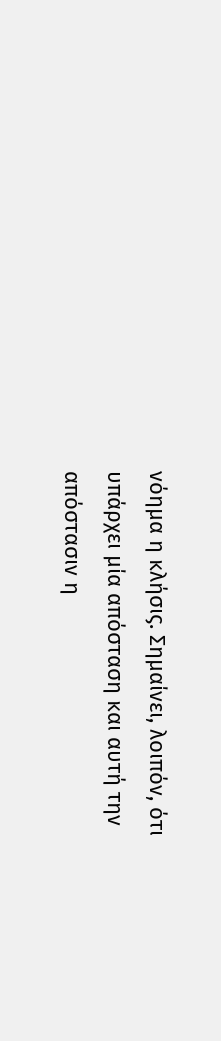νόημα η κλήσις. Σημαίνει, λοιπόν, ότι υπάρχει μία απόσταση και αυτή την απόστασιν η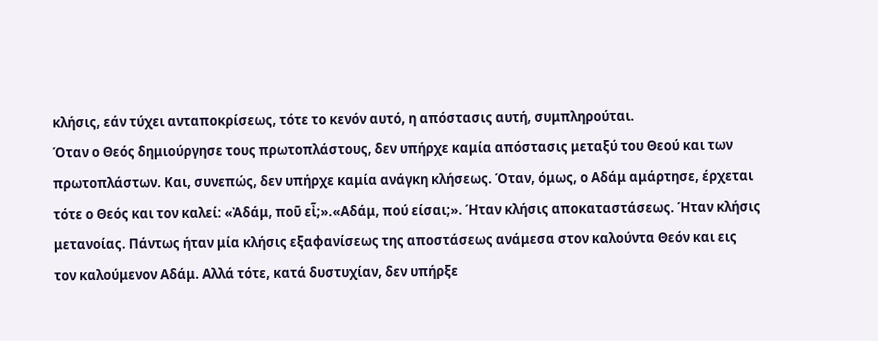κλήσις, εάν τύχει ανταποκρίσεως, τότε το κενόν αυτό, η απόστασις αυτή, συμπληρούται.
Όταν ο Θεός δημιούργησε τους πρωτοπλάστους, δεν υπήρχε καμία απόστασις μεταξύ του Θεού και των πρωτοπλάστων. Και, συνεπώς, δεν υπήρχε καμία ανάγκη κλήσεως. Όταν, όμως, ο Αδάμ αμάρτησε, έρχεται τότε ο Θεός και τον καλεί: «Ἀδάμ, ποῦ εἶ;».«Αδάμ, πού είσαι;». Ήταν κλήσις αποκαταστάσεως. Ήταν κλήσις μετανοίας. Πάντως ήταν μία κλήσις εξαφανίσεως της αποστάσεως ανάμεσα στον καλούντα Θεόν και εις τον καλούμενον Αδάμ. Αλλά τότε, κατά δυστυχίαν, δεν υπήρξε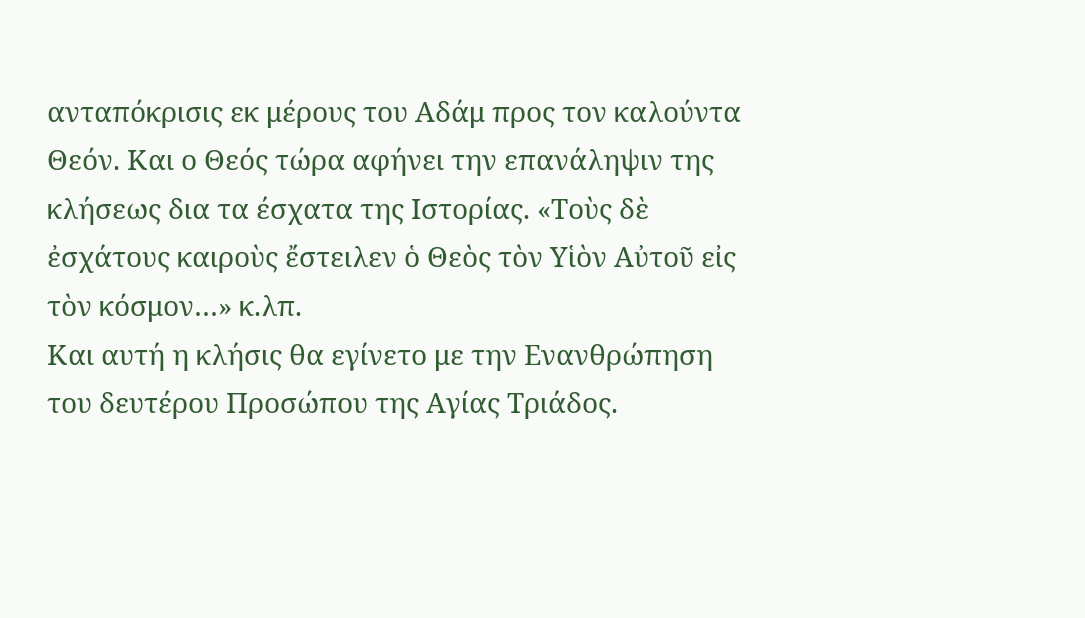ανταπόκρισις εκ μέρους του Αδάμ προς τον καλούντα Θεόν. Και ο Θεός τώρα αφήνει την επανάληψιν της κλήσεως δια τα έσχατα της Ιστορίας. «Τοὺς δὲ ἐσχάτους καιροὺς ἔστειλεν ὁ Θεὸς τὸν Υἱὸν Αὐτοῦ εἰς τὸν κόσμον…» κ.λπ.
Και αυτή η κλήσις θα εγίνετο με την Ενανθρώπηση του δευτέρου Προσώπου της Αγίας Τριάδος.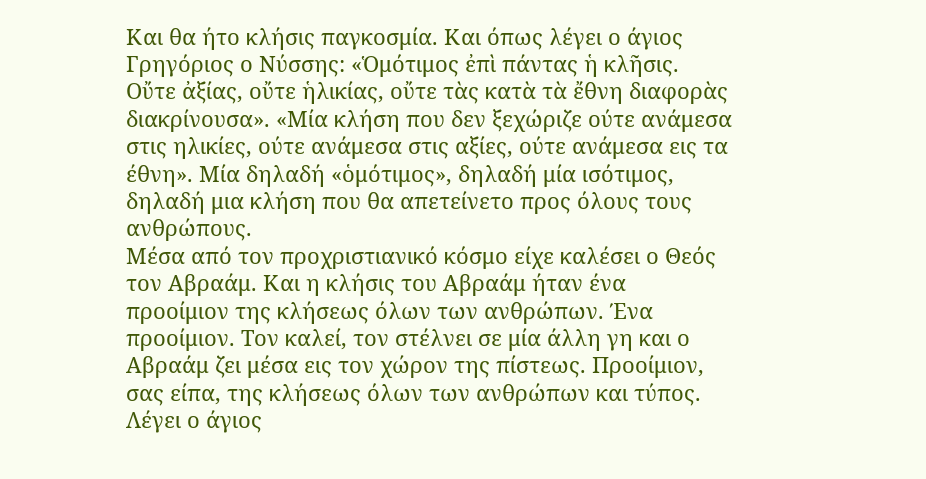Και θα ήτο κλήσις παγκοσμία. Και όπως λέγει ο άγιος Γρηγόριος ο Νύσσης: «Ὁμότιμος ἐπὶ πάντας ἡ κλῆσις. Οὔτε ἀξίας, οὔτε ἡλικίας, οὔτε τὰς κατὰ τὰ ἔθνη διαφορὰς διακρίνουσα». «Μία κλήση που δεν ξεχώριζε ούτε ανάμεσα στις ηλικίες, ούτε ανάμεσα στις αξίες, ούτε ανάμεσα εις τα έθνη». Μία δηλαδή «ὁμότιμος», δηλαδή μία ισότιμος, δηλαδή μια κλήση που θα απετείνετο προς όλους τους ανθρώπους.
Μέσα από τον προχριστιανικό κόσμο είχε καλέσει ο Θεός τον Αβραάμ. Και η κλήσις του Αβραάμ ήταν ένα προοίμιον της κλήσεως όλων των ανθρώπων. Ένα προοίμιον. Τον καλεί, τον στέλνει σε μία άλλη γη και ο Αβραάμ ζει μέσα εις τον χώρον της πίστεως. Προοίμιον, σας είπα, της κλήσεως όλων των ανθρώπων και τύπος. Λέγει ο άγιος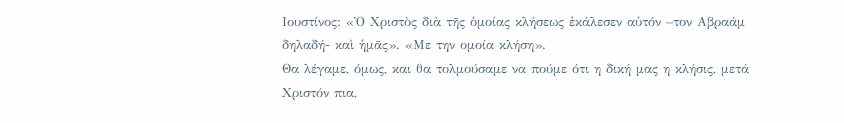Ιουστίνος: «Ὁ Χριστὸς διὰ τῆς ὁμοίας κλήσεως ἐκάλεσεν αὐτόν –τον Αβραάμ δηλαδή- καὶ ἡμᾶς». «Με την ομοία κλήση».
Θα λέγαμε, όμως, και θα τολμούσαμε να πούμε ότι η δική μας η κλήσις, μετά Χριστόν πια,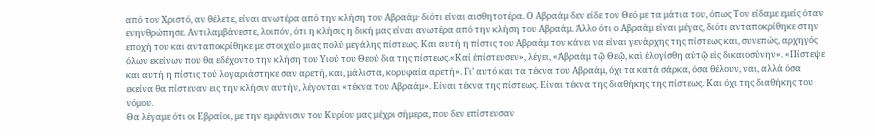από τον Χριστό, αν θέλετε, είναι ανωτέρα από την κλήση του Αβραάμ· διότι είναι αισθητοτέρα. Ο Αβραάμ δεν είδε τον Θεό με τα μάτια του, όπως Τον είδαμε εμείς όταν ενηνθρώπησε. Αντιλαμβάνεστε, λοιπόν, ότι η κλήσις η δική μας είναι ανωτέρα από την κλήση του Αβραάμ. Άλλο ότι ο Αβραάμ είναι μέγας, διότι ανταποκρίθηκε στην εποχή του και ανταποκρίθηκε με στοιχείο μιας πολύ μεγάλης πίστεως. Και αυτή η πίστις του Αβραάμ τον κάνει να είναι γενάρχης της πίστεως και, συνεπώς, αρχηγός όλων εκείνων που θα εδέχοντο την κλήση του Υιού του Θεού δια της πίστεως.«Καί ἐπίστευσεν», λέγει, «Ἀβραὰμ τῷ Θεῷ, καὶ ἐλογίσθη αὐτῷ εἰς δικαιοσύνην». «Πίστεψε και αυτή η πίστις τού λογαριάστηκε σαν αρετή, και, μάλιστα, κορυφαία αρετή». Γι’ αυτό και τα τέκνα του Αβραάμ, όχι τα κατά σάρκα, όσα θέλουν, ναι, αλλά όσα εκείνα θα πίστευαν εις την κλήσιν αυτήν, λέγονται «τέκνα του Αβραάμ». Είναι τέκνα της πίστεως. Είναι τέκνα της διαθήκης της πίστεως. Και όχι της διαθήκης του νόμου.
Θα λέγαμε ότι οι Εβραίοι, με την εμφάνισιν του Κυρίου μας μέχρι σήμερα, που δεν επίστευσαν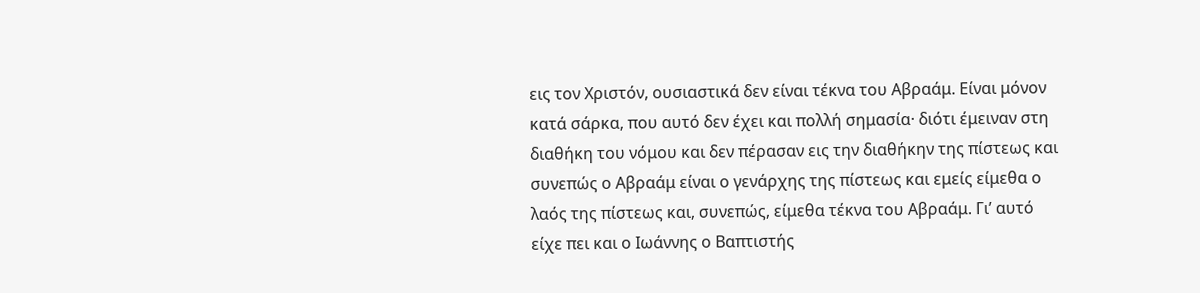εις τον Χριστόν, ουσιαστικά δεν είναι τέκνα του Αβραάμ. Είναι μόνον κατά σάρκα, που αυτό δεν έχει και πολλή σημασία· διότι έμειναν στη διαθήκη του νόμου και δεν πέρασαν εις την διαθήκην της πίστεως και συνεπώς ο Αβραάμ είναι ο γενάρχης της πίστεως και εμείς είμεθα ο λαός της πίστεως και, συνεπώς, είμεθα τέκνα του Αβραάμ. Γι’ αυτό είχε πει και ο Ιωάννης ο Βαπτιστής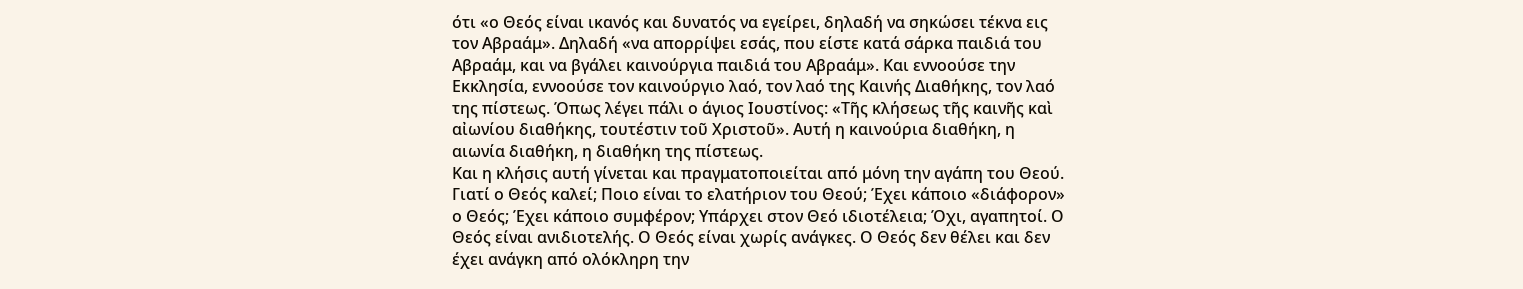ότι «ο Θεός είναι ικανός και δυνατός να εγείρει, δηλαδή να σηκώσει τέκνα εις τον Αβραάμ». Δηλαδή «να απορρίψει εσάς, που είστε κατά σάρκα παιδιά του Αβραάμ, και να βγάλει καινούργια παιδιά του Αβραάμ». Και εννοούσε την Εκκλησία, εννοούσε τον καινούργιο λαό, τον λαό της Καινής Διαθήκης, τον λαό της πίστεως. Όπως λέγει πάλι ο άγιος Ιουστίνος: «Τῆς κλήσεως τῆς καινῆς καὶ αἰωνίου διαθήκης, τουτέστιν τοῦ Χριστοῦ». Αυτή η καινούρια διαθήκη, η αιωνία διαθήκη, η διαθήκη της πίστεως.
Και η κλήσις αυτή γίνεται και πραγματοποιείται από μόνη την αγάπη του Θεού. Γιατί ο Θεός καλεί; Ποιο είναι το ελατήριον του Θεού; Έχει κάποιο «διάφορον» ο Θεός; Έχει κάποιο συμφέρον; Υπάρχει στον Θεό ιδιοτέλεια; Όχι, αγαπητοί. Ο Θεός είναι ανιδιοτελής. Ο Θεός είναι χωρίς ανάγκες. Ο Θεός δεν θέλει και δεν έχει ανάγκη από ολόκληρη την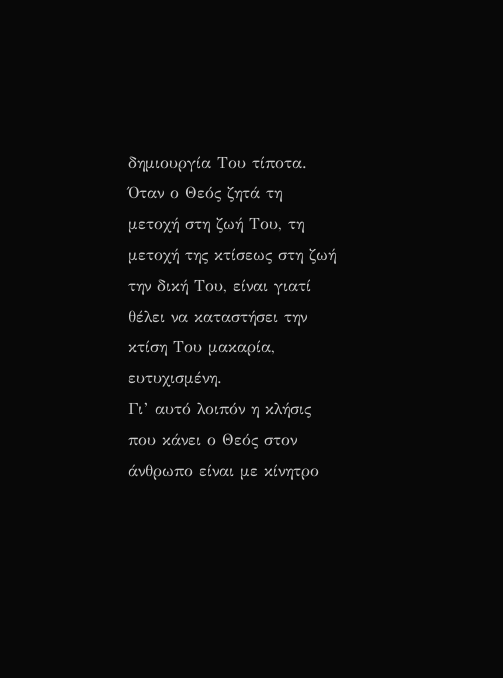δημιουργία Του τίποτα. Όταν ο Θεός ζητά τη μετοχή στη ζωή Του, τη μετοχή της κτίσεως στη ζωή την δική Του, είναι γιατί θέλει να καταστήσει την κτίση Του μακαρία, ευτυχισμένη.
Γι’ αυτό λοιπόν η κλήσις που κάνει ο Θεός στον άνθρωπο είναι με κίνητρο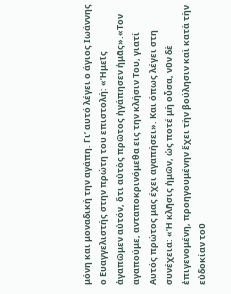μόνη και μοναδική την αγάπη. Γι’ αυτό λέγει ο άγιος Ιωάννης ο Ευαγγελιστής στην πρώτη του επιστολή: «Ἡμεῖς ἀγαπῶμεν αὐτόν, ὅτι αὐτὸς πρῶτος ἠγάπησεν ἡμᾶς».«Τον αγαπούμε, ανταποκρινόμεθα εις την κλήσιν Του, γιατί Αυτός πρώτος μας έχει αγαπήσει». Και όπως λέγει στη συνέχεια: «Ἡ κλῆσις ἡμῶν, ὡς ποτέ μὴ οὖσα, νῦν δὲ ἐπιγενομένη, προηγουμένην ἔχει τὴν βούλησιν καὶ κατὰ τὴν εὐδοκίαν τοῦ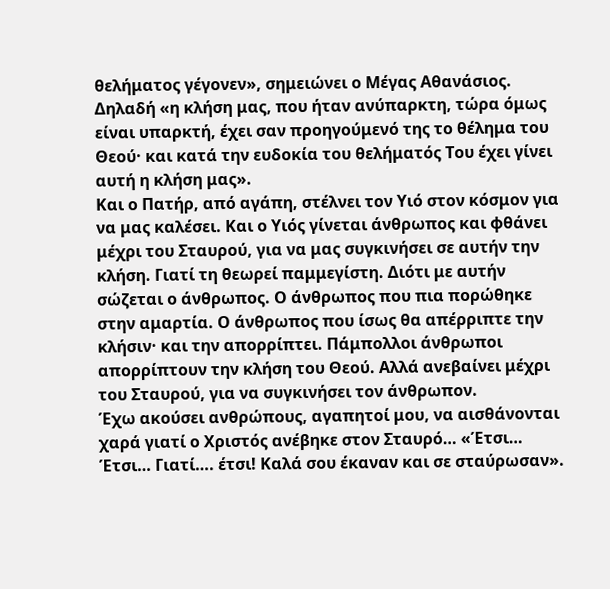θελήματος γέγονεν», σημειώνει ο Μέγας Αθανάσιος. Δηλαδή «η κλήση μας, που ήταν ανύπαρκτη, τώρα όμως είναι υπαρκτή, έχει σαν προηγούμενό της το θέλημα του Θεού· και κατά την ευδοκία του θελήματός Του έχει γίνει αυτή η κλήση μας».
Και ο Πατήρ, από αγάπη, στέλνει τον Υιό στον κόσμον για να μας καλέσει. Και ο Υιός γίνεται άνθρωπος και φθάνει μέχρι του Σταυρού, για να μας συγκινήσει σε αυτήν την κλήση. Γιατί τη θεωρεί παμμεγίστη. Διότι με αυτήν σώζεται ο άνθρωπος. Ο άνθρωπος που πια πορώθηκε στην αμαρτία. Ο άνθρωπος που ίσως θα απέρριπτε την κλήσιν· και την απορρίπτει. Πάμπολλοι άνθρωποι απορρίπτουν την κλήση του Θεού. Αλλά ανεβαίνει μέχρι του Σταυρού, για να συγκινήσει τον άνθρωπον.
Έχω ακούσει ανθρώπους, αγαπητοί μου, να αισθάνονται χαρά γιατί ο Χριστός ανέβηκε στον Σταυρό… «Έτσι… Έτσι… Γιατί…. έτσι! Καλά σου έκαναν και σε σταύρωσαν».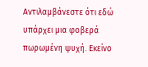Αντιλαμβάνεστε ότι εδώ υπάρχει μια φοβερά πωρωμένη ψυχή. Εκείνο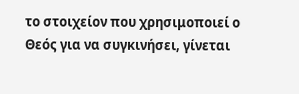το στοιχείον που χρησιμοποιεί ο Θεός για να συγκινήσει, γίνεται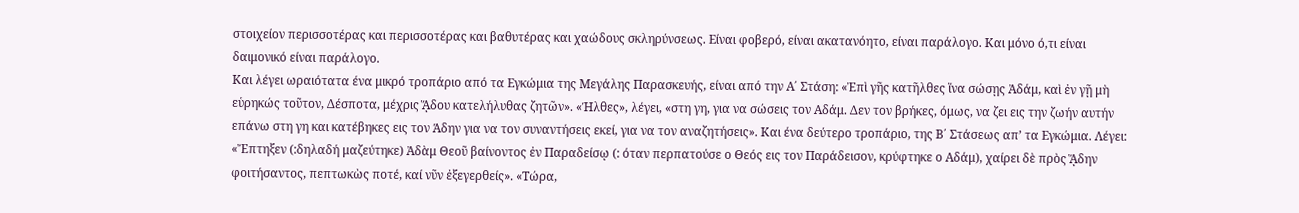στοιχείον περισσοτέρας και περισσοτέρας και βαθυτέρας και χαώδους σκληρύνσεως. Είναι φοβερό, είναι ακατανόητο, είναι παράλογο. Και μόνο ό,τι είναι δαιμονικό είναι παράλογο.
Και λέγει ωραιότατα ένα μικρό τροπάριο από τα Εγκώμια της Μεγάλης Παρασκευής, είναι από την Α΄ Στάση: «Ἐπὶ γῆς κατῆλθες ἵνα σώσῃς Ἀδάμ, καὶ ἐν γῇ μὴ εὑρηκώς τοῦτον, Δέσποτα, μέχρις ᾍδου κατελήλυθας ζητῶν». «Ήλθες», λέγει, «στη γη, για να σώσεις τον Αδάμ. Δεν τον βρήκες, όμως, να ζει εις την ζωήν αυτήν επάνω στη γη και κατέβηκες εις τον Άδην για να τον συναντήσεις εκεί, για να τον αναζητήσεις». Και ένα δεύτερο τροπάριο, της Β΄ Στάσεως απ’ τα Εγκώμια. Λέγει: «Ἔπτηξεν (:δηλαδή μαζεύτηκε) Ἀδὰμ Θεοῦ βαίνοντος ἐν Παραδείσῳ (: όταν περπατούσε ο Θεός εις τον Παράδεισον, κρύφτηκε ο Αδάμ), χαίρει δὲ πρὸς ᾍδην φοιτήσαντος, πεπτωκὼς ποτέ, καί νῦν ἐξεγερθείς». «Τώρα,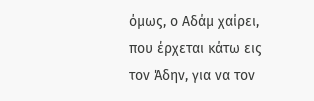όμως, ο Αδάμ χαίρει, που έρχεται κάτω εις τον Άδην, για να τον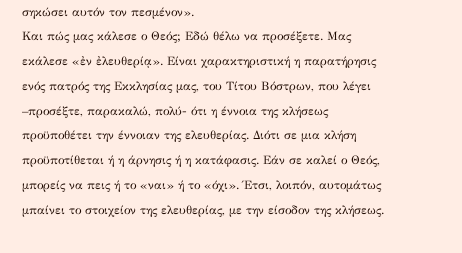σηκώσει αυτόν τον πεσμένον».
Και πώς μας κάλεσε ο Θεός; Εδώ θέλω να προσέξετε. Μας εκάλεσε «ἐν ἐλευθερίᾳ». Είναι χαρακτηριστική η παρατήρησις ενός πατρός της Εκκλησίας μας, του Τίτου Βόστρων, που λέγει –προσέξτε, παρακαλώ, πολύ- ότι η έννοια της κλήσεως προϋποθέτει την έννοιαν της ελευθερίας. Διότι σε μια κλήση προϋποτίθεται ή η άρνησις ή η κατάφασις. Εάν σε καλεί ο Θεός, μπορείς να πεις ή το «ναι» ή το «όχι». Έτσι, λοιπόν, αυτομάτως μπαίνει το στοιχείον της ελευθερίας, με την είσοδον της κλήσεως.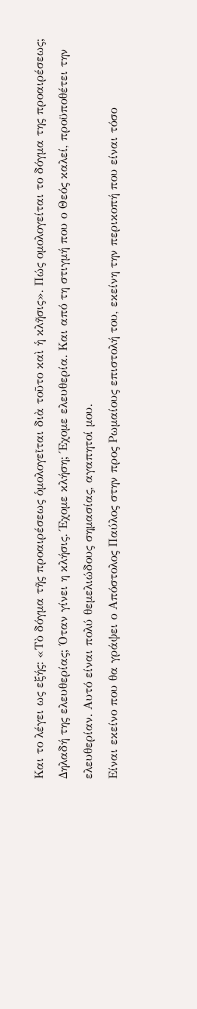Και το λέγει ως εξής: «Τὸ δόγμα τῆς προαιρέσεως ὁμολογεῖται διὰ τοῦτο καὶ ἡ κλῆσις». Πώς ομολογείται το δόγμα της προαιρέσεως; Δηλαδή της ελευθερίας; Όταν γίνει η κλήσις. Έχομε κλήση; Έχομε ελευθερία. Και από τη στιγμή που ο Θεός καλεί, προϋποθέτει την ελευθερίαν. Αυτό είναι πολύ θεμελιώδους σημασίας, αγαπητοί μου.
Είναι εκείνο που θα γράψει ο Απόστολος Παύλος στην προς Ρωμαίους επιστολή του, εκείνη την περικοπή που είναι τόσο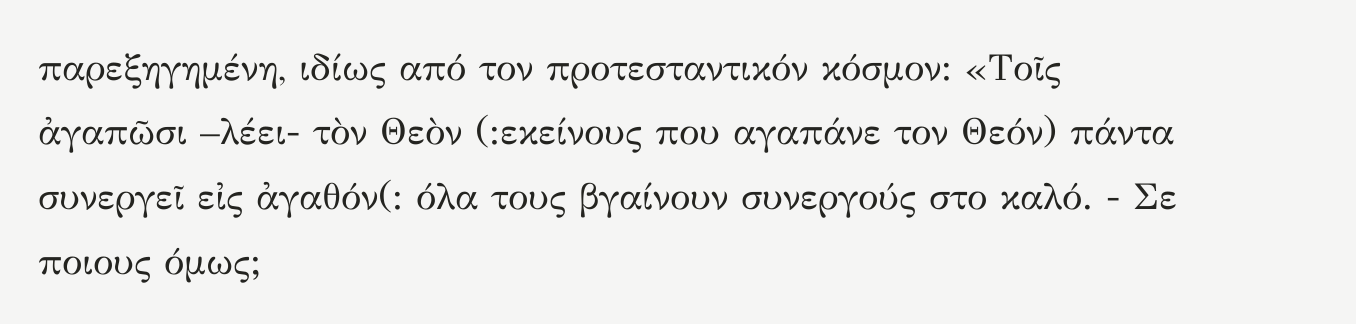παρεξηγημένη, ιδίως από τον προτεσταντικόν κόσμον: «Τοῖς ἀγαπῶσι –λέει- τὸν Θεὸν (:εκείνους που αγαπάνε τον Θεόν) πάντα συνεργεῖ εἰς ἀγαθόν(: όλα τους βγαίνουν συνεργούς στο καλό. - Σε ποιους όμως;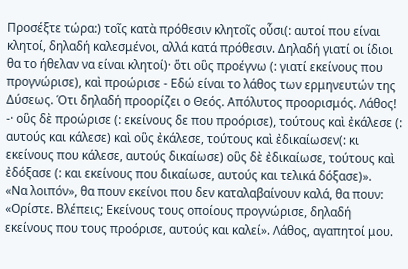Προσέξτε τώρα:) τοῖς κατὰ πρόθεσιν κλητοῖς οὖσι(: αυτοί που είναι κλητοί, δηλαδή καλεσμένοι, αλλά κατά πρόθεσιν. Δηλαδή γιατί οι ίδιοι θα το ήθελαν να είναι κλητοί)· ὅτι οὓς προέγνω (: γιατί εκείνους που προγνώρισε), καὶ προώρισε - Εδώ είναι το λάθος των ερμηνευτών της Δύσεως. Ότι δηλαδή προορίζει ο Θεός. Απόλυτος προορισμός. Λάθος! -· οὓς δὲ προώρισε (: εκείνους δε που προόρισε), τούτους καὶ ἐκάλεσε (: αυτούς και κάλεσε) καὶ οὓς ἐκάλεσε, τούτους καὶ ἐδικαίωσεν(: κι εκείνους που κάλεσε, αυτούς δικαίωσε) οὓς δὲ ἐδικαίωσε, τούτους καὶ ἐδόξασε (: και εκείνους που δικαίωσε, αυτούς και τελικά δόξασε)».
«Να λοιπόν», θα πουν εκείνοι που δεν καταλαβαίνουν καλά, θα πουν: «Ορίστε. Βλέπεις; Εκείνους τους οποίους προγνώρισε, δηλαδή εκείνους που τους προόρισε, αυτούς και καλεί». Λάθος, αγαπητοί μου.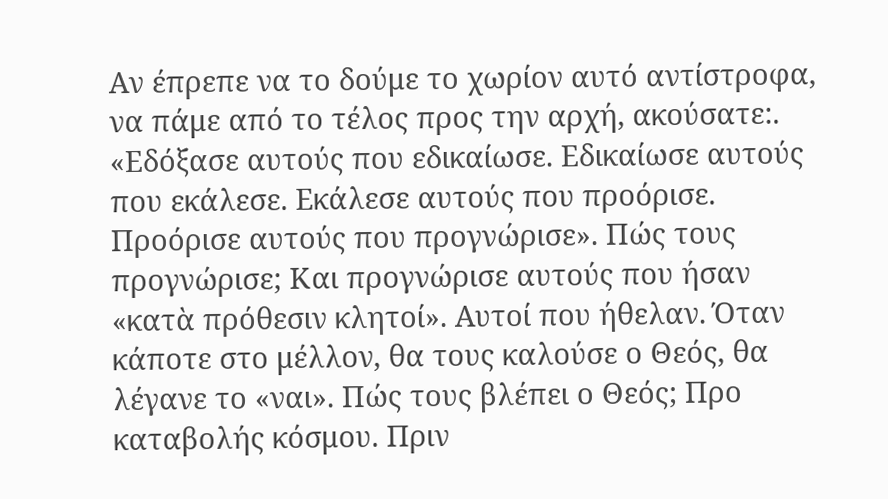Αν έπρεπε να το δούμε το χωρίον αυτό αντίστροφα, να πάμε από το τέλος προς την αρχή, ακούσατε:. «Εδόξασε αυτούς που εδικαίωσε. Εδικαίωσε αυτούς που εκάλεσε. Εκάλεσε αυτούς που προόρισε. Προόρισε αυτούς που προγνώρισε». Πώς τους προγνώρισε; Και προγνώρισε αυτούς που ήσαν «κατὰ πρόθεσιν κλητοί». Αυτοί που ήθελαν. Όταν κάποτε στο μέλλον, θα τους καλούσε ο Θεός, θα λέγανε το «ναι». Πώς τους βλέπει ο Θεός; Προ καταβολής κόσμου. Πριν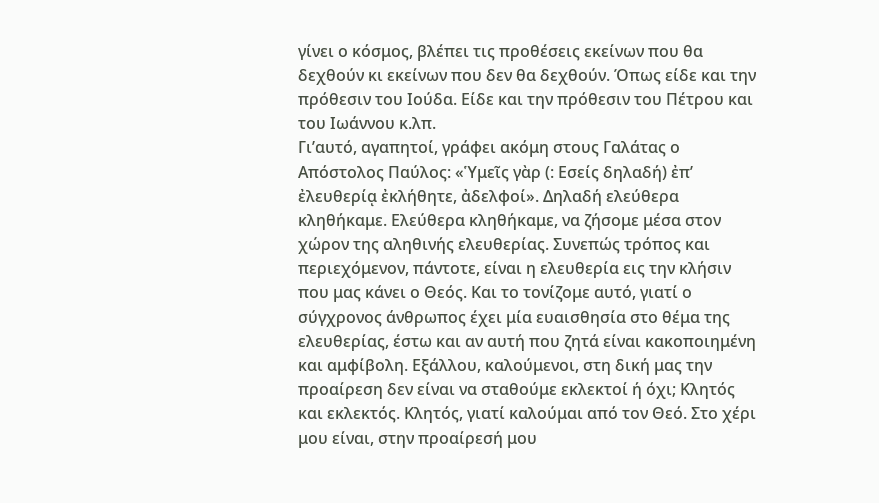γίνει ο κόσμος, βλέπει τις προθέσεις εκείνων που θα δεχθούν κι εκείνων που δεν θα δεχθούν. Όπως είδε και την πρόθεσιν του Ιούδα. Είδε και την πρόθεσιν του Πέτρου και του Ιωάννου κ.λπ.
Γι’αυτό, αγαπητοί, γράφει ακόμη στους Γαλάτας ο Απόστολος Παύλος: «Ὑμεῖς γὰρ (: Εσείς δηλαδή) ἐπ’ ἐλευθερίᾳ ἐκλήθητε, ἀδελφοί». Δηλαδή ελεύθερα κληθήκαμε. Ελεύθερα κληθήκαμε, να ζήσομε μέσα στον χώρον της αληθινής ελευθερίας. Συνεπώς τρόπος και περιεχόμενον, πάντοτε, είναι η ελευθερία εις την κλήσιν που μας κάνει ο Θεός. Και το τονίζομε αυτό, γιατί ο σύγχρονος άνθρωπος έχει μία ευαισθησία στο θέμα της ελευθερίας, έστω και αν αυτή που ζητά είναι κακοποιημένη και αμφίβολη. Εξάλλου, καλούμενοι, στη δική μας την προαίρεση δεν είναι να σταθούμε εκλεκτοί ή όχι; Κλητός και εκλεκτός. Κλητός, γιατί καλούμαι από τον Θεό. Στο χέρι μου είναι, στην προαίρεσή μου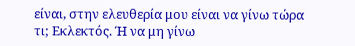είναι, στην ελευθερία μου είναι να γίνω τώρα τι; Εκλεκτός. Ή να μη γίνω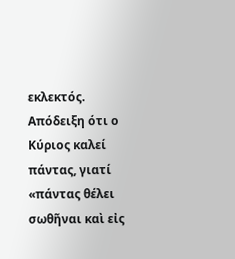εκλεκτός. Απόδειξη ότι ο Κύριος καλεί πάντας, γιατί «πάντας θέλει σωθῆναι καὶ εἰς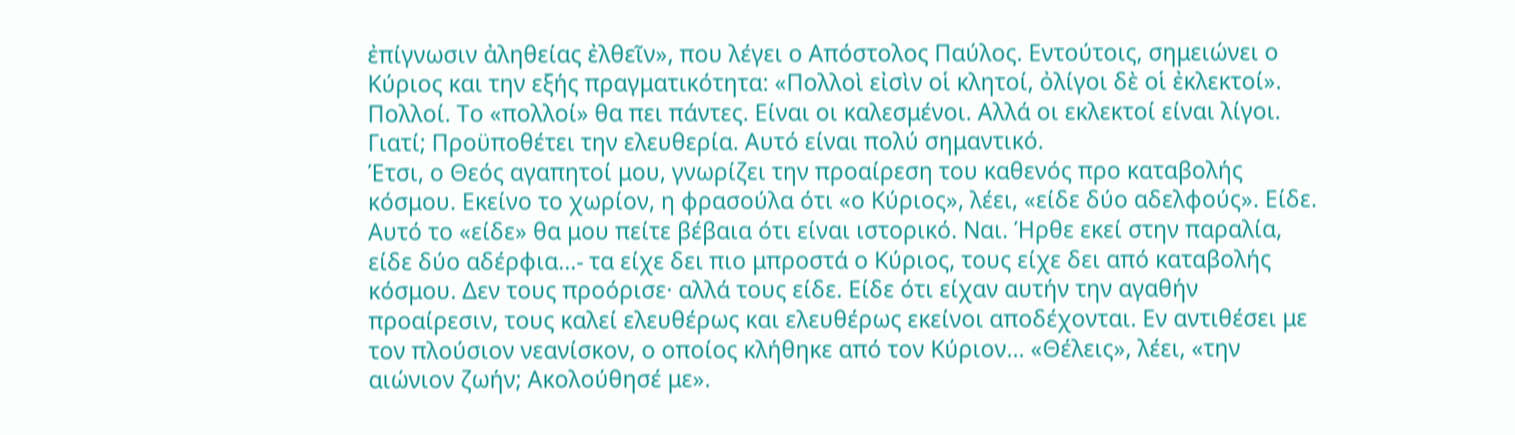ἐπίγνωσιν ἀληθείας ἐλθεῖν», που λέγει ο Απόστολος Παύλος. Εντούτοις, σημειώνει ο Κύριος και την εξής πραγματικότητα: «Πολλοὶ εἰσὶν οἱ κλητοί, ὀλίγοι δὲ οἱ ἐκλεκτοί». Πολλοί. Το «πολλοί» θα πει πάντες. Είναι οι καλεσμένοι. Αλλά οι εκλεκτοί είναι λίγοι. Γιατί; Προϋποθέτει την ελευθερία. Αυτό είναι πολύ σημαντικό.
Έτσι, ο Θεός αγαπητοί μου, γνωρίζει την προαίρεση του καθενός προ καταβολής κόσμου. Εκείνο το χωρίον, η φρασούλα ότι «ο Κύριος», λέει, «είδε δύο αδελφούς». Είδε. Αυτό το «είδε» θα μου πείτε βέβαια ότι είναι ιστορικό. Ναι. Ήρθε εκεί στην παραλία, είδε δύο αδέρφια…- τα είχε δει πιο μπροστά ο Κύριος, τους είχε δει από καταβολής κόσμου. Δεν τους προόρισε· αλλά τους είδε. Είδε ότι είχαν αυτήν την αγαθήν προαίρεσιν, τους καλεί ελευθέρως και ελευθέρως εκείνοι αποδέχονται. Εν αντιθέσει με τον πλούσιον νεανίσκον, ο οποίος κλήθηκε από τον Κύριον… «Θέλεις», λέει, «την αιώνιον ζωήν; Ακολούθησέ με».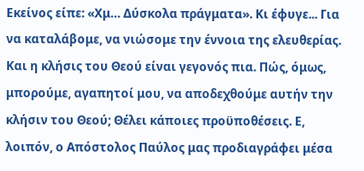Εκείνος είπε: «Χμ… Δύσκολα πράγματα». Κι έφυγε... Για να καταλάβομε, να νιώσομε την έννοια της ελευθερίας.
Και η κλήσις του Θεού είναι γεγονός πια. Πώς, όμως, μπορούμε, αγαπητοί μου, να αποδεχθούμε αυτήν την κλήσιν του Θεού; Θέλει κάποιες προϋποθέσεις. Ε, λοιπόν, ο Απόστολος Παύλος μας προδιαγράφει μέσα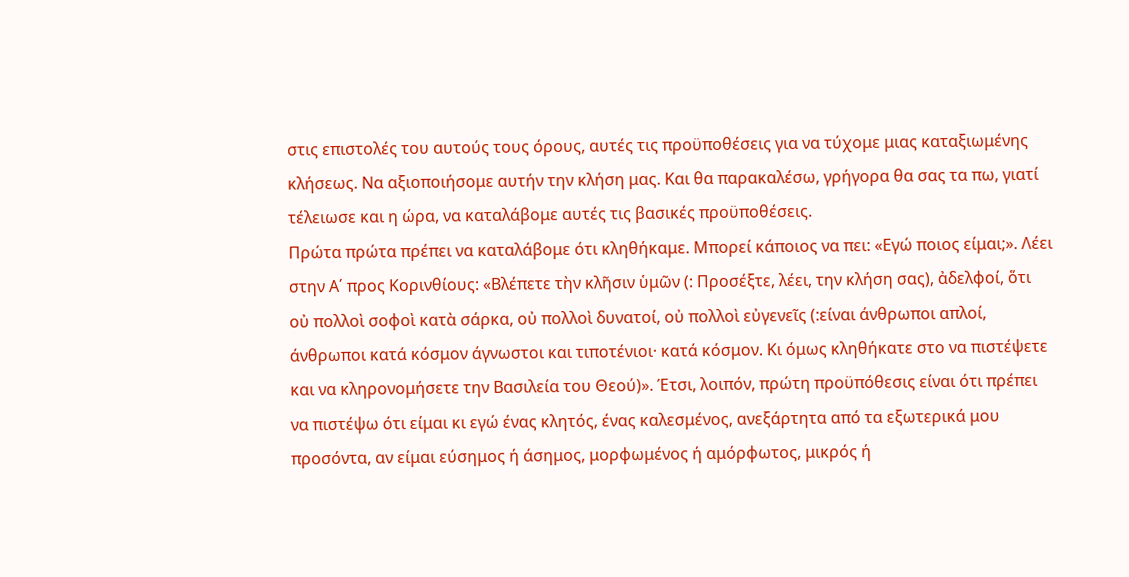στις επιστολές του αυτούς τους όρους, αυτές τις προϋποθέσεις για να τύχομε μιας καταξιωμένης κλήσεως. Να αξιοποιήσομε αυτήν την κλήση μας. Και θα παρακαλέσω, γρήγορα θα σας τα πω, γιατί τέλειωσε και η ώρα, να καταλάβομε αυτές τις βασικές προϋποθέσεις.
Πρώτα πρώτα πρέπει να καταλάβομε ότι κληθήκαμε. Μπορεί κάποιος να πει: «Εγώ ποιος είμαι;». Λέει στην Α΄ προς Κορινθίους: «Βλέπετε τὴν κλῆσιν ὑμῶν (: Προσέξτε, λέει, την κλήση σας), ἀδελφοί, ὅτι οὐ πολλοὶ σοφοὶ κατὰ σάρκα, οὐ πολλοὶ δυνατοί, οὐ πολλοὶ εὐγενεῖς (:είναι άνθρωποι απλοί, άνθρωποι κατά κόσμον άγνωστοι και τιποτένιοι· κατά κόσμον. Κι όμως κληθήκατε στο να πιστέψετε και να κληρονομήσετε την Βασιλεία του Θεού)». Έτσι, λοιπόν, πρώτη προϋπόθεσις είναι ότι πρέπει να πιστέψω ότι είμαι κι εγώ ένας κλητός, ένας καλεσμένος, ανεξάρτητα από τα εξωτερικά μου προσόντα, αν είμαι εύσημος ή άσημος, μορφωμένος ή αμόρφωτος, μικρός ή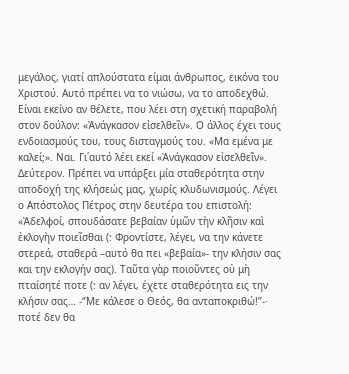μεγάλος, γιατί απλούστατα είμαι άνθρωπος, εικόνα του Χριστού. Αυτό πρέπει να το νιώσω, να το αποδεχθώ. Είναι εκείνο αν θέλετε, που λέει στη σχετική παραβολή στον δούλον: «Ἀνάγκασον εἰσελθεῖν». Ο άλλος έχει τους ενδοιασμούς του, τους δισταγμούς του. «Μα εμένα με καλεί;». Ναι. Γι΄αυτό λέει εκεί «Ἀνάγκασον εἰσελθεῖν».
Δεύτερον. Πρέπει να υπάρξει μία σταθερότητα στην αποδοχή της κλήσεώς μας, χωρίς κλυδωνισμούς. Λέγει ο Απόστολος Πέτρος στην δευτέρα του επιστολή: «Ἀδελφοί, σπουδάσατε βεβαίαν ὑμῶν τὴν κλῆσιν καὶ ἐκλογὴν ποιεῖσθαι (: Φροντίστε, λέγει, να την κάνετε στερεά, σταθερά –αυτό θα πει «βεβαία»- την κλήσιν σας και την εκλογήν σας). Ταῦτα γὰρ ποιοῦντες οὐ μὴ πταίσητέ ποτε (: αν λέγει, έχετε σταθερότητα εις την κλήσιν σας… -‘’Με κάλεσε ο Θεός, θα ανταποκριθώ!’’-· ποτέ δεν θα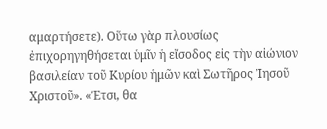αμαρτήσετε). Οὕτω γὰρ πλουσίως ἐπιχορηγηθήσεται ὑμῖν ἡ εἴσοδος εἰς τὴν αἰώνιον βασιλείαν τοῦ Κυρίου ἡμῶν καὶ Σωτῆρος Ἰησοῦ Χριστοῦ». «Έτσι, θα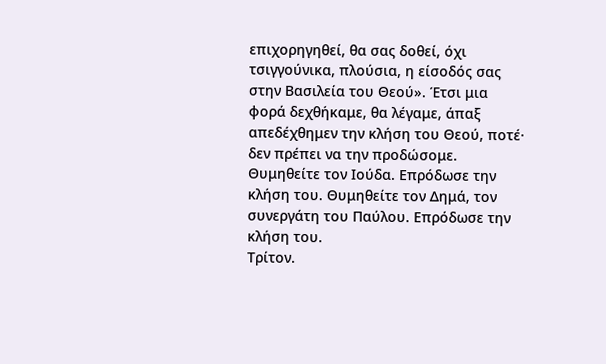επιχορηγηθεί, θα σας δοθεί, όχι τσιγγούνικα, πλούσια, η είσοδός σας στην Βασιλεία του Θεού». Έτσι μια φορά δεχθήκαμε, θα λέγαμε, άπαξ απεδέχθημεν την κλήση του Θεού, ποτέ· δεν πρέπει να την προδώσομε. Θυμηθείτε τον Ιούδα. Επρόδωσε την κλήση του. Θυμηθείτε τον Δημά, τον συνεργάτη του Παύλου. Επρόδωσε την κλήση του.
Τρίτον.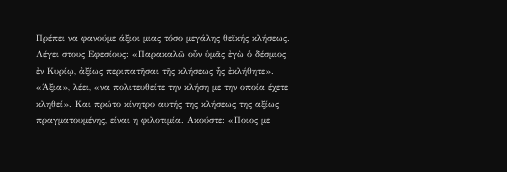Πρέπει να φανούμε άξιοι μιας τόσο μεγάλης θεϊκής κλήσεως. Λέγει στους Εφεσίους: «Παρακαλῶ οὖν ὑμᾶς ἐγὼ ὁ δέσμιος ἐν Κυρίῳ, ἀξίως περιπατῆσαι τῆς κλήσεως ἧς ἐκλήθητε». «Άξια», λέει, «να πολιτευθείτε την κλήση με την οποία έχετε κληθεί». Και πρώτο κίνητρο αυτής της κλήσεως της αξίως πραγματουμένης, είναι η φιλοτιμία. Ακούστε: «Ποιος με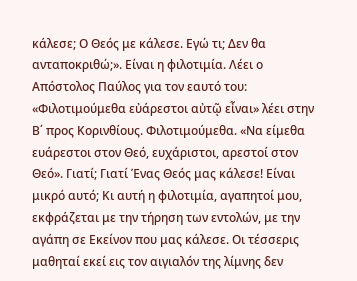κάλεσε; Ο Θεός με κάλεσε. Εγώ τι; Δεν θα ανταποκριθώ;». Είναι η φιλοτιμία. Λέει ο Απόστολος Παύλος για τον εαυτό του: «Φιλοτιμούμεθα εὐάρεστοι αὐτῷ εἶναι» λέει στην Β΄ προς Κορινθίους. Φιλοτιμούμεθα. «Να είμεθα ευάρεστοι στον Θεό, ευχάριστοι, αρεστοί στον Θεό». Γιατί; Γιατί Ένας Θεός μας κάλεσε! Είναι μικρό αυτό; Κι αυτή η φιλοτιμία, αγαπητοί μου, εκφράζεται με την τήρηση των εντολών, με την αγάπη σε Εκείνον που μας κάλεσε. Οι τέσσερις μαθηταί εκεί εις τον αιγιαλόν της λίμνης δεν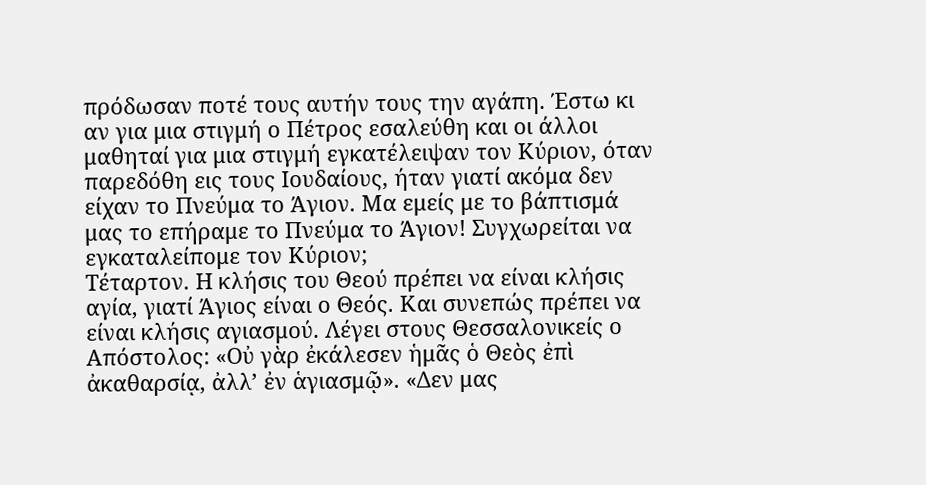πρόδωσαν ποτέ τους αυτήν τους την αγάπη. Έστω κι αν για μια στιγμή ο Πέτρος εσαλεύθη και οι άλλοι μαθηταί για μια στιγμή εγκατέλειψαν τον Κύριον, όταν παρεδόθη εις τους Ιουδαίους, ήταν γιατί ακόμα δεν είχαν το Πνεύμα το Άγιον. Μα εμείς με το βάπτισμά μας το επήραμε το Πνεύμα το Άγιον! Συγχωρείται να εγκαταλείπομε τον Κύριον;
Τέταρτον. Η κλήσις του Θεού πρέπει να είναι κλήσις αγία, γιατί Άγιος είναι ο Θεός. Και συνεπώς πρέπει να είναι κλήσις αγιασμού. Λέγει στους Θεσσαλονικείς ο Απόστολος: «Οὐ γὰρ ἐκάλεσεν ἡμᾶς ὁ Θεὸς ἐπὶ ἀκαθαρσίᾳ, ἀλλ’ ἐν ἁγιασμῷ». «Δεν μας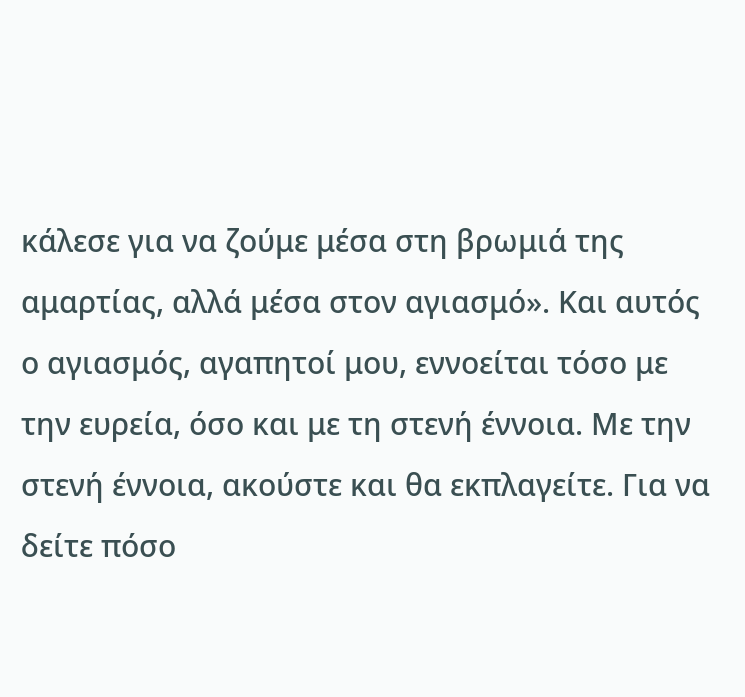κάλεσε για να ζούμε μέσα στη βρωμιά της αμαρτίας, αλλά μέσα στον αγιασμό». Και αυτός ο αγιασμός, αγαπητοί μου, εννοείται τόσο με την ευρεία, όσο και με τη στενή έννοια. Με την στενή έννοια, ακούστε και θα εκπλαγείτε. Για να δείτε πόσο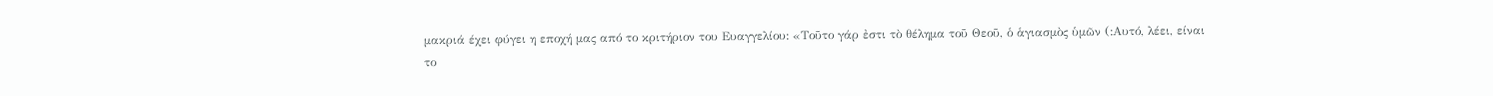μακριά έχει φύγει η εποχή μας από το κριτήριον του Ευαγγελίου: «Τοῦτο γάρ ἐστι τὸ θέλημα τοῦ Θεοῦ, ὁ ἁγιασμὸς ὑμῶν (:Αυτό, λέει, είναι το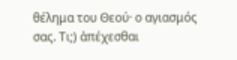θέλημα του Θεού· ο αγιασμός σας. Τι;) ἀπέχεσθαι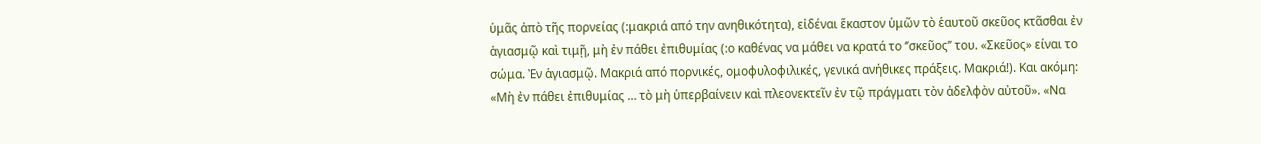ὑμᾶς ἀπὸ τῆς πορνείας (:μακριά από την ανηθικότητα), εἰδέναι ἕκαστον ὑμῶν τὸ ἑαυτοῦ σκεῦος κτᾶσθαι ἐν ἁγιασμῷ καὶ τιμῇ, μὴ ἐν πάθει ἐπιθυμίας (:ο καθένας να μάθει να κρατά το ‘’σκεῦος’’ του. «Σκεῦος» είναι το σώμα. Ἐν ἁγιασμῷ. Μακριά από πορνικές, ομοφυλοφιλικές, γενικά ανήθικες πράξεις. Μακριά!). Και ακόμη: «Μὴ ἐν πάθει ἐπιθυμίας … τὸ μὴ ὑπερβαίνειν καὶ πλεονεκτεῖν ἐν τῷ πράγματι τὸν ἀδελφὸν αὐτοῦ». «Να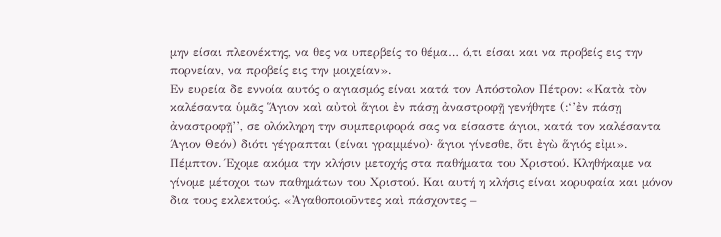μην είσαι πλεονέκτης, να θες να υπερβείς το θέμα… ό,τι είσαι και να προβείς εις την πορνείαν, να προβείς εις την μοιχείαν».
Εν ευρεία δε εννοία αυτός ο αγιασμός είναι κατά τον Απόστολον Πέτρον: «Κατὰ τὸν καλέσαντα ὑμᾶς Ἅγιον καὶ αὐτοὶ ἅγιοι ἐν πάσῃ ἀναστροφῇ γενήθητε (:‘’ἐν πάσῃ ἀναστροφῇ’’, σε ολόκληρη την συμπεριφορά σας να είσαστε άγιοι, κατά τον καλέσαντα Άγιον Θεόν) διότι γέγραπται (είναι γραμμένο)· ἅγιοι γίνεσθε, ὅτι ἐγὼ ἅγιός εἰμι».
Πέμπτον. Έχομε ακόμα την κλήσιν μετοχής στα παθήματα του Χριστού. Κληθήκαμε να γίνομε μέτοχοι των παθημάτων του Χριστού. Και αυτή η κλήσις είναι κορυφαία και μόνον δια τους εκλεκτούς. «Ἀγαθοποιοῦντες καὶ πάσχοντες –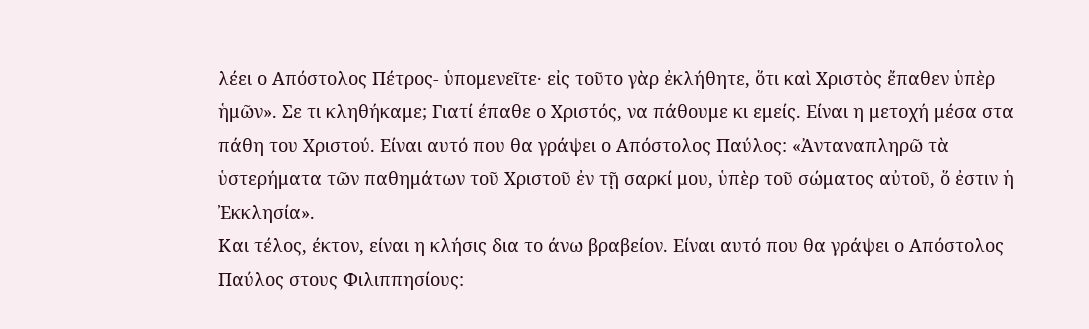λέει ο Απόστολος Πέτρος- ὑπομενεῖτε· εἰς τοῦτο γὰρ ἐκλήθητε, ὅτι καὶ Χριστὸς ἔπαθεν ὑπὲρ ἡμῶν». Σε τι κληθήκαμε; Γιατί έπαθε ο Χριστός, να πάθουμε κι εμείς. Είναι η μετοχή μέσα στα πάθη του Χριστού. Είναι αυτό που θα γράψει ο Απόστολος Παύλος: «Ἀνταναπληρῶ τὰ ὑστερήματα τῶν παθημάτων τοῦ Χριστοῦ ἐν τῇ σαρκί μου, ὑπὲρ τοῦ σώματος αὐτοῦ, ὅ ἐστιν ἡ Ἐκκλησία».
Και τέλος, έκτον, είναι η κλήσις δια το άνω βραβείον. Είναι αυτό που θα γράψει ο Απόστολος Παύλος στους Φιλιππησίους: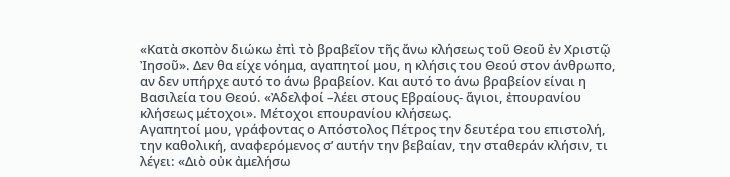«Κατὰ σκοπὸν διώκω ἐπὶ τὸ βραβεῖον τῆς ἄνω κλήσεως τοῦ Θεοῦ ἐν Χριστῷ Ἰησοῦ». Δεν θα είχε νόημα, αγαπητοί μου, η κλήσις του Θεού στον άνθρωπο, αν δεν υπήρχε αυτό το άνω βραβείον. Και αυτό το άνω βραβείον είναι η Βασιλεία του Θεού. «Ἀδελφοί –λέει στους Εβραίους- ἅγιοι, ἐπουρανίου κλήσεως μέτοχοι». Μέτοχοι επουρανίου κλήσεως.
Αγαπητοί μου, γράφοντας ο Απόστολος Πέτρος την δευτέρα του επιστολή, την καθολική, αναφερόμενος σ’ αυτήν την βεβαίαν, την σταθεράν κλήσιν, τι λέγει: «Διὸ οὐκ ἀμελήσω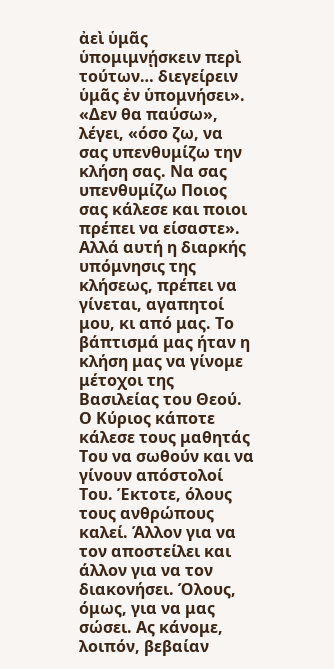ἀεὶ ὑμᾶς ὑπομιμνῄσκειν περὶ τούτων… διεγείρειν ὑμᾶς ἐν ὑπομνήσει». «Δεν θα παύσω», λέγει, «όσο ζω, να σας υπενθυμίζω την κλήση σας. Να σας υπενθυμίζω Ποιος σας κάλεσε και ποιοι πρέπει να είσαστε». Αλλά αυτή η διαρκής υπόμνησις της κλήσεως, πρέπει να γίνεται, αγαπητοί μου, κι από μας. Το βάπτισμά μας ήταν η κλήση μας να γίνομε μέτοχοι της Βασιλείας του Θεού. Ο Κύριος κάποτε κάλεσε τους μαθητάς Του να σωθούν και να γίνουν απόστολοί Του. Έκτοτε, όλους τους ανθρώπους καλεί. Άλλον για να τον αποστείλει και άλλον για να τον διακονήσει. Όλους, όμως, για να μας σώσει. Ας κάνομε, λοιπόν, βεβαίαν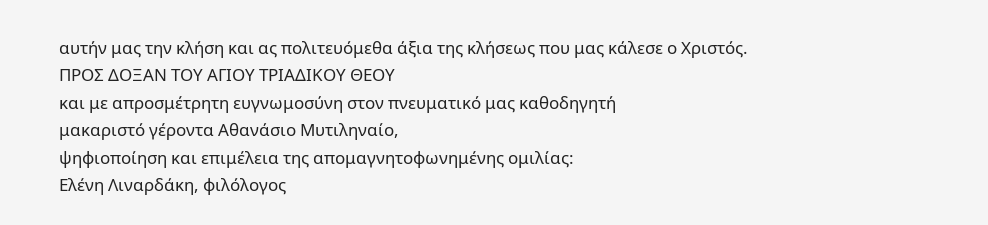αυτήν μας την κλήση και ας πολιτευόμεθα άξια της κλήσεως που μας κάλεσε ο Χριστός.
ΠΡΟΣ ΔΟΞΑΝ ΤΟΥ ΑΓΙΟΥ ΤΡΙΑΔΙΚΟΥ ΘΕΟΥ
και με απροσμέτρητη ευγνωμοσύνη στον πνευματικό μας καθοδηγητή
μακαριστό γέροντα Αθανάσιο Μυτιληναίο,
ψηφιοποίηση και επιμέλεια της απομαγνητοφωνημένης ομιλίας:
Ελένη Λιναρδάκη, φιλόλογος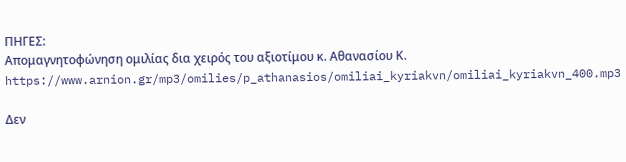ΠΗΓΕΣ:
Απομαγνητοφώνηση ομιλίας δια χειρός του αξιοτίμου κ. Αθανασίου Κ.
https://www.arnion.gr/mp3/omilies/p_athanasios/omiliai_kyriakvn/omiliai_kyriakvn_400.mp3

Δεν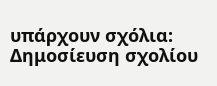υπάρχουν σχόλια:
Δημοσίευση σχολίου